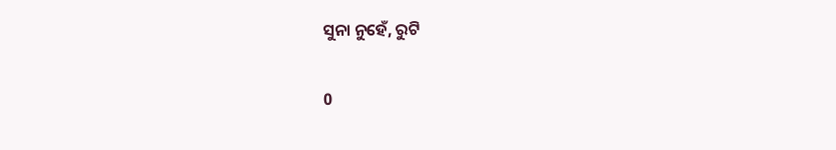ସୁନା ନୁହେଁ, ରୁଟି

0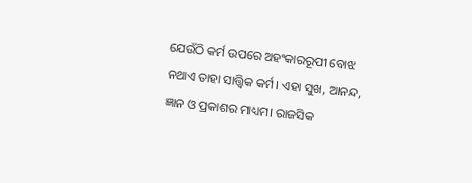ଯେଉଁଠି କର୍ମ ଉପରେ ଅହଂକାରରୂପୀ ବୋଝ ନଥାଏ ତାହା ସାତ୍ତ୍ବିକ କର୍ମ। ଏହା ସୁଖ, ଆନନ୍ଦ, ଜ୍ଞାନ ଓ ପ୍ରକାଶର ମାଧ୍ୟମ। ରାଜସିକ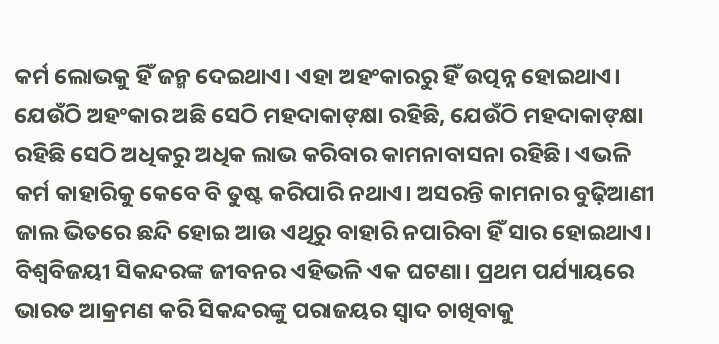କର୍ମ ଲୋଭକୁ ହିଁ ଜନ୍ମ ଦେଇଥାଏ। ଏହା ଅହଂକାରରୁ ହିଁ ଉତ୍ପନ୍ନ ହୋଇଥାଏ। ଯେଉଁଠି ଅହଂକାର ଅଛି ସେଠି ମହଦାକାଙ୍‌କ୍ଷା ରହିଛି, ଯେଉଁଠି ମହଦାକାଙ୍‌କ୍ଷା ରହିଛି ସେଠି ଅଧିକରୁ ଅଧିକ ଲାଭ କରିବାର କାମନାବାସନା ରହିଛି। ଏଭଳି କର୍ମ କାହାରିକୁ କେବେ ବି ତୁଷ୍ଟ କରିପାରି ନଥାଏ। ଅସରନ୍ତି କାମନାର ବୁଢ଼ିଆଣୀ ଜାଲ ଭିତରେ ଛନ୍ଦି ହୋଇ ଆଉ ଏଥିରୁ ବାହାରି ନପାରିବା ହିଁ ସାର ହୋଇଥାଏ।
ବିଶ୍ବବିଜୟୀ ସିକନ୍ଦରଙ୍କ ଜୀବନର ଏହିଭଳି ଏକ ଘଟଣା। ପ୍ରଥମ ପର୍ଯ୍ୟାୟରେ ଭାରତ ଆକ୍ରମଣ କରି ସିକନ୍ଦରଙ୍କୁ ପରାଜୟର ସ୍ବାଦ ଚାଖିବାକୁ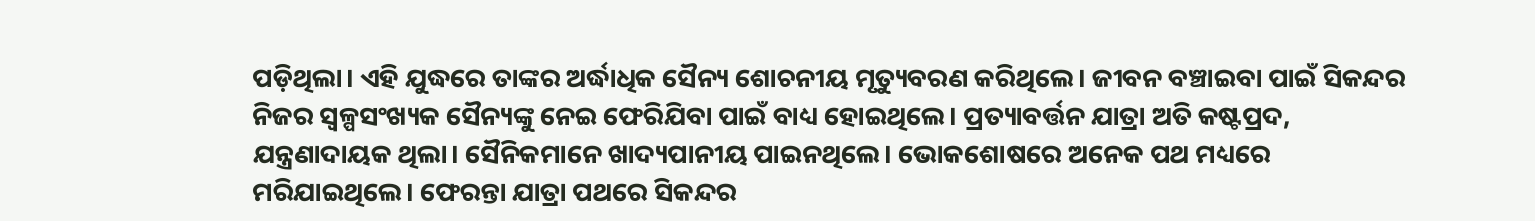ପଡ଼ିଥିଲା। ଏହି ଯୁଦ୍ଧରେ ତାଙ୍କର ଅର୍ଦ୍ଧାଧିକ ସୈନ୍ୟ ଶୋଚନୀୟ ମୃତ୍ୟୁବରଣ କରିଥିଲେ। ଜୀବନ ବଞ୍ଚାଇବା ପାଇଁ ସିକନ୍ଦର ନିଜର ସ୍ବଳ୍ପସଂଖ୍ୟକ ସୈନ୍ୟଙ୍କୁ ନେଇ ଫେରିଯିବା ପାଇଁ ବାଧ୍ୟ ହୋଇଥିଲେ। ପ୍ରତ୍ୟାବର୍ତ୍ତନ ଯାତ୍ରା ଅତି କଷ୍ଟପ୍ରଦ, ଯନ୍ତ୍ରଣାଦାୟକ ଥିଲା। ସୈନିକମାନେ ଖାଦ୍ୟପାନୀୟ ପାଇନଥିଲେ। ଭୋକଶୋଷରେ ଅନେକ ପଥ ମଧ୍ୟରେ ମରିଯାଇଥିଲେ। ଫେରନ୍ତା ଯାତ୍ରା ପଥରେ ସିକନ୍ଦର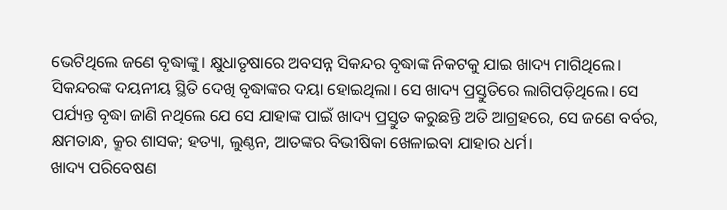ଭେଟିଥିଲେ ଜଣେ ବୃଦ୍ଧାଙ୍କୁ। କ୍ଷୁଧାତୃଷାରେ ଅବସନ୍ନ ସିକନ୍ଦର ବୃଦ୍ଧାଙ୍କ ନିକଟକୁ ଯାଇ ଖାଦ୍ୟ ମାଗିଥିଲେ। ସିକନ୍ଦରଙ୍କ ଦୟନୀୟ ସ୍ଥିତି ଦେଖି ବୃଦ୍ଧାଙ୍କର ଦୟା ହୋଇଥିଲା। ସେ ଖାଦ୍ୟ ପ୍ରସ୍ତୁତିରେ ଲାଗିପଡ଼ିଥିଲେ। ସେ ପର୍ଯ୍ୟନ୍ତ ବୃଦ୍ଧା ଜାଣି ନଥିଲେ ଯେ ସେ ଯାହାଙ୍କ ପାଇଁ ଖାଦ୍ୟ ପ୍ରସ୍ତୁତ କରୁଛନ୍ତି ଅତି ଆଗ୍ରହରେ, ସେ ଜଣେ ବର୍ବର, କ୍ଷମତାନ୍ଧ, କ୍ରୂର ଶାସକ; ହତ୍ୟା, ଲୁଣ୍ଠନ, ଆତଙ୍କର ବିଭୀଷିକା ଖେଳାଇବା ଯାହାର ଧର୍ମ।
ଖାଦ୍ୟ ପରିବେଷଣ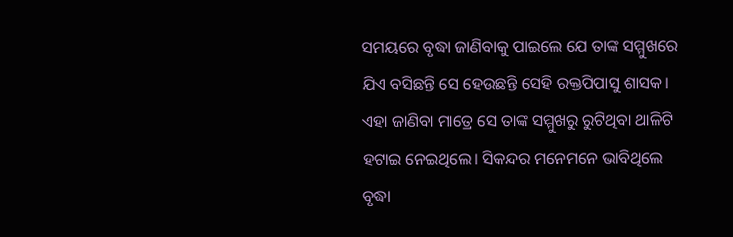ସମୟରେ ବୃଦ୍ଧା ଜାଣିବାକୁ ପାଇଲେ ଯେ ତାଙ୍କ ସମ୍ମୁଖରେ ଯିଏ ବସିଛନ୍ତି ସେ ହେଉଛନ୍ତି ସେହି ରକ୍ତପିପାସୁ ଶାସକ। ଏହା ଜାଣିବା ମାତ୍ରେ ସେ ତାଙ୍କ ସମ୍ମୁଖରୁ ରୁଟିଥିବା ଥାଳିଟି ହଟାଇ ନେଇଥିଲେ। ସିକନ୍ଦର ମନେମନେ ଭାବିଥିଲେ ବୃଦ୍ଧା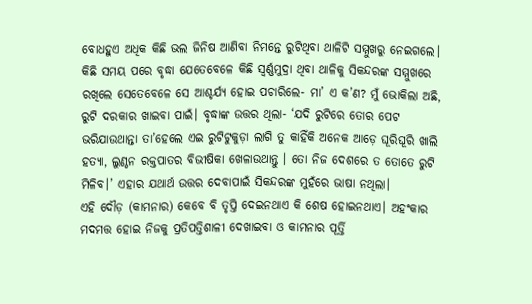ବୋଧହୁଏ ଅଧିକ କିଛି ଭଲ ଜିନିଷ ଆଣିବା ନିମନ୍ତେ ରୁଟିଥିବା ଥାଳିଟି ସମ୍ମୁଖରୁ ନେଇଗଲେ। କିଛି ସମୟ ପରେ ବୃଦ୍ଧା ଯେତେବେଳେ କିଛି ସ୍ବର୍ଣ୍ଣମୁଦ୍ରା ଥିବା ଥାଳିକୁ ସିକନ୍ଦରଙ୍କ ସମ୍ମୁଖରେ ରଖିଲେ ସେତେବେଳେ ସେ ଆଶ୍ଚର୍ଯ୍ୟ ହୋଇ ପଚାରିଲେ- ମା’ ଏ କ’ଣ? ମୁଁ ଭୋକିଲା ଅଛି, ରୁଟି ଦରକାର ଖାଇବା ପାଇଁ। ବୃଦ୍ଧାଙ୍କ ଉତ୍ତର ଥିଲା- ‘ଯଦି ରୁଟିରେ ତୋର ପେଟ ଭରିଯାଉଥାନ୍ତା ତା’ହେଲେ ଏଇ ରୁଟିଟୁକୁଡ଼ା ଲାଗି ତୁ କାହିଁକି ଅନେକ ଆଡ଼େ ଘୂରିଘୂରି ଖାଲି ହତ୍ୟା, ଲୁଣ୍ଠନ ରକ୍ତପାତର ବିଭୀଷିକା ଖେଳାଉଥାନ୍ତୁ । ତୋ ନିଜ ଦେଶରେ ତ ତୋତେ ରୁଟି ମିଳିବ।’ ଏହାର ଯଥାର୍ଥ ଉତ୍ତର ଦେବାପାଇଁ ସିକନ୍ଦରଙ୍କ ମୁହଁରେ ଭାଷା ନଥିଲା।
ଏହି ଦୌଡ଼ (କାମନାର) କେବେ ବି ତୃପ୍ତି ଦେଇନଥାଏ କି ଶେଷ ହୋଇନଥାଏ। ଅହଂକାର ମଦମତ୍ତ ହୋଇ ନିଜକୁ ପ୍ରତିପତ୍ତିଶାଳୀ ଦେଖାଇବା ଓ କାମନାର ପୂର୍ତ୍ତି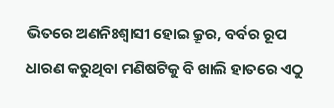ଭିତରେ ଅଣନିଃଶ୍ବାସୀ ହୋଇ କ୍ରୂର, ବର୍ବର ରୂପ ଧାରଣ କରୁଥିବା ମଣିଷଟିକୁ ବି ଖାଲି ହାତରେ ଏଠୁ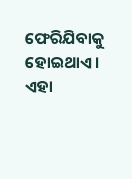ଫେରିଯିବାକୁ ହୋଇଥାଏ। ଏହା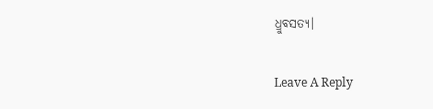ଧ୍ରୁବସତ୍ୟ।

Leave A Reply